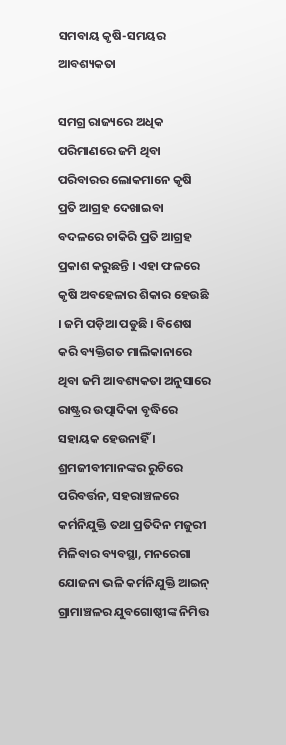ସମବାୟ କୃଷି-ସମୟର ଆବଶ୍ୟକତା

ସମଗ୍ର ରାଜ୍ୟରେ ଅଧିକ ପରିମାଣରେ ଜମି ଥିବା ପରିବାରର ଲୋକମାନେ କୃଷି ପ୍ରତି ଆଗ୍ରହ ଦେଖାଇବା ବଦଳରେ ଚାକିରି ପ୍ରତି ଆଗ୍ରହ ପ୍ରକାଶ କରୁଛନ୍ତି । ଏହା ଫଳରେ କୃଷି ଅବହେଳାର ଶିକାର ହେଉଛି  । ଜମି ପଡ଼ିଆ ପଡୁଛି । ବିଶେଷ କରି ବ୍ୟକ୍ତିଗତ ମାଲିକାନାରେ ଥିବା ଜମି ଆବଶ୍ୟକତା ଅନୁସାରେ ରାଷ୍ଟ୍ରର ଉତ୍ପାଦିକା ବୃଦ୍ଧିରେ ସହାୟକ ହେଉନାହିଁ । ଶ୍ରମଜୀବୀମାନଙ୍କର ରୁଚିରେ ପରିବର୍ତ୍ତନ, ସହରାଞ୍ଚଳରେ କର୍ମନିଯୁକ୍ତି ତଥା ପ୍ରତିଦିନ ମଜୁରୀ ମିଳିବାର ବ୍ୟବସ୍ଥା, ମନରେଗା ଯୋଜନା ଭଳି କର୍ମନିଯୁକ୍ତି ଆଇନ୍ ଗ୍ରାମାଞ୍ଚଳର ଯୁବଗୋଷ୍ଠୀଙ୍କ ନିମିତ୍ତ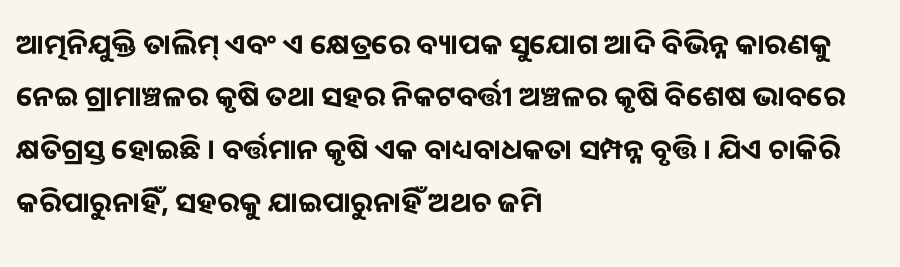ଆତ୍ମନିଯୁକ୍ତି ତାଲିମ୍ ଏବଂ ଏ କ୍ଷେତ୍ରରେ ବ୍ୟାପକ ସୁଯୋଗ ଆଦି ବିଭିନ୍ନ କାରଣକୁ ନେଇ ଗ୍ରାମାଞ୍ଚଳର କୃଷି ତଥା ସହର ନିକଟବର୍ତ୍ତୀ ଅଞ୍ଚଳର କୃଷି ବିଶେଷ ଭାବରେ କ୍ଷତିଗ୍ରସ୍ତ ହୋଇଛି । ବର୍ତ୍ତମାନ କୃଷି ଏକ ବାଧ୍ୟବାଧକତା ସମ୍ପନ୍ନ ବୃତ୍ତି । ଯିଏ ଚାକିରି କରିପାରୁନାହିଁ, ସହରକୁ ଯାଇପାରୁନାହିଁ ଅଥଚ ଜମି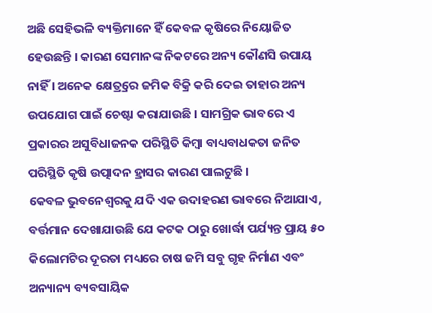ଅଛି ସେହିଭଳି ବ୍ୟକ୍ତିମାନେ ହିଁ କେବଳ କୃଷିରେ ନିୟୋଜିତ ହେଉଛନ୍ତି । କାରଣ ସେମାନଙ୍କ ନିକଟରେ ଅନ୍ୟ କୌଣସି ଉପାୟ ନାହିଁ । ଅନେକ କ୍ଷେତ୍ର୍ରରେ ଜମିକ ବିକ୍ରି କରି ଦେଇ ତାହାର ଅନ୍ୟ ଉପଯୋଗ ପାଇଁ ଚେଷ୍ଟା କରାଯାଉଛି । ସାମଗ୍ରିକ ଭାବରେ ଏ ପ୍ରକାରର ଅସୁବିଧାଜନକ ପରିସ୍ଥିତି କିମ୍ବା ବାଧ୍ୟବାଧକତା ଜନିତ ପରିସ୍ଥିତି କୃଷି ଉତ୍ପାଦନ ହ୍ରାସର କାରଣ ପାଲଟୁଛି ।
କେବଳ ଭୁବନେଶ୍ୱରକୁ ଯଦି ଏକ ଉଦାହରଣ ଭାବରେ ନିଆଯାଏ, ବର୍ତ୍ତମାନ ଦେଖାଯାଉଛି ଯେ କଟକ ଠାରୁ ଖୋର୍ଦ୍ଧା ପର୍ଯ୍ୟନ୍ତ ପ୍ରାୟ ୫୦ କିଲୋମଟିର ଦୂରତା ମଧ୍ୟରେ ଚାଷ ଜମି ସବୁ ଗୃହ ନିର୍ମାଣ ଏବଂ ଅନ୍ୟାନ୍ୟ ବ୍ୟବସାୟିକ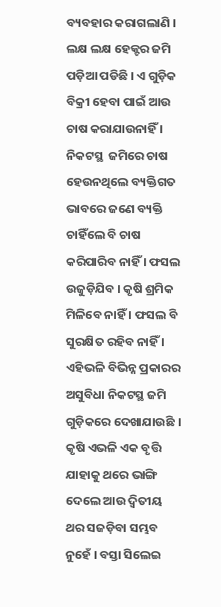ବ୍ୟବହାର କରାଗଲାଣି । ଲକ୍ଷ ଲକ୍ଷ ହେକ୍ଟର ଜମି ପଡ଼ିଆ ପଡିଛି । ଏ ଗୁଡ଼ିକ ବିକ୍ରୀ ହେବା ପାଇଁ ଆଉ ଚାଷ କରାଯାଉନାହିଁ । ନିକଟସ୍ଥ  ଜମିରେ ଚାଷ ହେଉନଥିଲେ ବ୍ୟକ୍ତିଗତ ଭାବରେ ଜଣେ ବ୍ୟକ୍ତି ଚାହିଁଲେ ବି ଚାଷ କରିପାରିବ ନାହିଁ । ଫସଲ ଉଜୁଡ଼ିଯିବ । କୃଷି ଶ୍ରମିକ ମିଳିବେ ନାହିଁ । ଫସଲ ବି ସୁରକ୍ଷିତ ରହିବ ନାହିଁ । ଏହିଭଳି ବିଭିନ୍ନ ପ୍ରକାରର ଅସୁବିଧା ନିକଟସ୍ଥ ଜମି ଗୁଡ଼ିକରେ ଦେଖାଯାଉଛି । କୃଷି ଏଭଳି ଏକ ବୃତ୍ତି ଯାହାକୁ ଥରେ ଭାଙ୍ଗି ଦେଲେ ଆଉ ଦ୍ୱିତୀୟ ଥର ସଜଡ଼ିବା ସମ୍ଭବ ନୁହେଁ । ବସ୍ତା ସିଲେଇ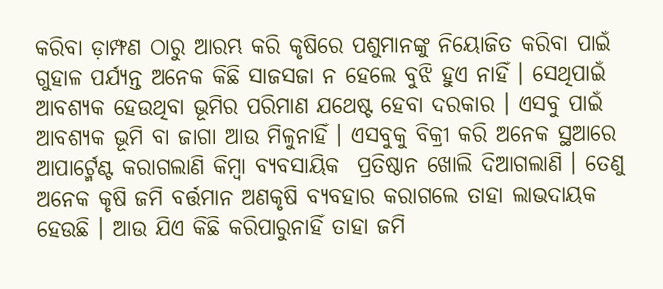କରିବା ଡ଼ାମ୍ଫଣ ଠାରୁ ଆରମ୍ଭ କରି କୃଷିରେ ପଶୁମାନଙ୍କୁ ନିୟୋଜିତ କରିବା ପାଇଁ ଗୁହାଳ ପର୍ଯ୍ୟନ୍ତ ଅନେକ କିଛି ସାଜସଜା ନ ହେଲେ ବୁଝି ହୁଏ ନାହିଁ । ସେଥିପାଇଁ ଆବଶ୍ୟକ ହେଉଥିବା ଭୂମିର ପରିମାଣ ଯଥେଷ୍ଟ ହେବା ଦରକାର । ଏସବୁ ପାଇଁ ଆବଶ୍ୟକ ଭୂମି ବା ଜାଗା ଆଉ ମିଳୁନାହିଁ । ଏସବୁକୁ ବିକ୍ରୀ କରି ଅନେକ ସ୍ଥଆରେ ଆପାର୍ଟ୍ମେଣ୍ଟ କରାଗଲାଣି କିମ୍ବା ବ୍ୟବସାୟିକ  ପ୍ରତିଷ୍ଠାନ ଖୋଲି ଦିଆଗଲାଣି । ତେଣୁ ଅନେକ କୃଷି ଜମି ବର୍ତ୍ତମାନ ଅଣକୃଷି ବ୍ୟବହାର କରାଗଲେ ତାହା ଲାଭଦାୟକ ହେଉଛି । ଆଉ ଯିଏ କିଛି କରିପାରୁନାହିଁ ତାହା ଜମି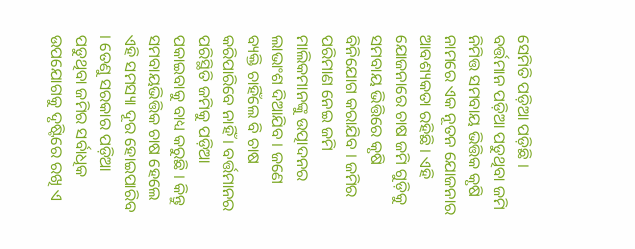ସେମିତି ପଡ଼ିଆ ପଡ଼ିଛି । ବର୍ତ୍ତମାନ ପଡ଼ିଆ ପଡୁଥିବା ଜମି ନିମିତ୍ତ ସମବାୟ ଭିତ୍ତିକ କୃଷି ନାମରେ ଏକ ନୂତନ ଯୋଜନାର ଆବଶ୍ୟକତା ରହିଛି । ଏହି ଯୋଜନାରେ ଚାଷ ଜମି ଗୁଡ଼ିକୁ ସମବାୟ ଭିତ୍ତିରେ କୃଷି ବିନିଯୋଗ କରାଯିବ । ଜମିର ପରିମାଣ ନେଇ ଜମି ମାଲିକମାନଙ୍କୁ ଉତ୍ପାଦନର ଲାଭାଂଶ ଦିଆଯିବ । ଜଣେ ବ୍ୟକ୍ତି ଚାହିଁଲେ ବି ଚାଷ କରିପାରିବେ ନାହିଁ । ବର୍ତ୍ତମାନର ପରିସ୍ଥିତି ଜମିକୁ ପଡ଼ିଆ ପକାଇବାକୁ ବାଧ୍ୟ କରୁଛି । କିନ୍ତୁ ସମବାୟଭିତ୍ତିକ ଚାଷ ହେଲେ ଏହି ସମସ୍ୟା ଦୂର ହୋଇପାରିବ । ତେଣୁ ସରକାର ପଡ଼ିଆ ପଡୁଥିବା ଜମିର ସର୍ବାଧିକ ଉପଯୋଗକୁ ଦୃଷ୍ଟିରେ ରଖି ଏ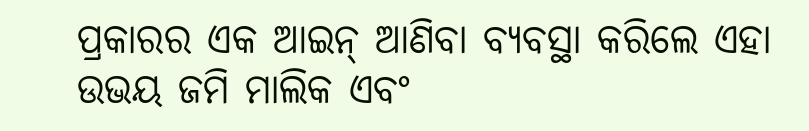ପ୍ରକାରର ଏକ ଆଇନ୍ ଆଣିବା ବ୍ୟବସ୍ଥା କରିଲେ ଏହା ଉଭୟ ଜମି ମାଲିକ ଏବଂ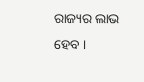ରାଜ୍ୟର ଲାଭ ହେବ ।